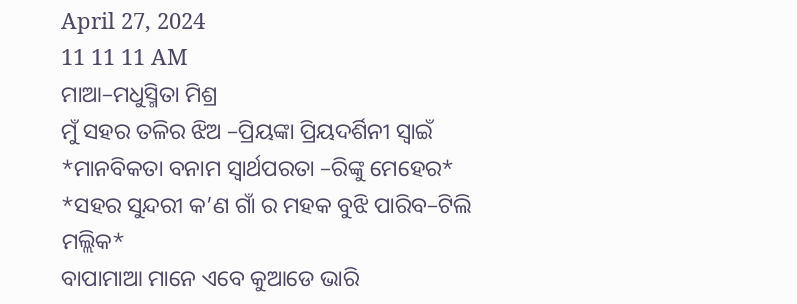April 27, 2024
11 11 11 AM
ମାଆ–ମଧୁସ୍ମିତା ମିଶ୍ର
ମୁଁ ସହର ତଳିର ଝିଅ –ପ୍ରିୟଙ୍କା ପ୍ରିୟଦର୍ଶିନୀ ସ୍ବାଇଁ
*ମାନବିକତା ବନାମ ସ୍ୱାର୍ଥପରତା –ରିଙ୍କୁ ମେହେର*
*ସହର ସୁନ୍ଦରୀ କ’ଣ ଗାଁ ର ମହକ ବୁଝି ପାରିବ–ଟିଲି ମଲ୍ଲିକ*
ବାପାମାଆ ମାନେ ଏବେ କୁଆଡେ ଭାରି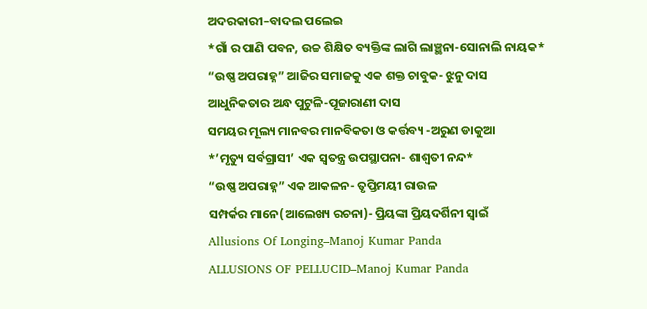ଅଦରକାରୀ–ବାଦଲ ପଲେଇ
*ଗାଁ ର ପାଣି ପବନ, ଉଚ୍ଚ ଶିକ୍ଷିତ ବ୍ୟକ୍ତିଙ୍କ ଲାଗି ଲାଞ୍ଛନା-ସୋନାଲି ନାୟକ*
“ଉଷ୍ଣ ଅପରାହ୍ନ” ଆଜିର ସମାଜକୁ ଏକ ଶକ୍ତ ଚାବୁକ- ଝୁନୁ ଦାସ
ଆଧୁନିକତାର ଅନ୍ଧ ପୁଟୁଳି-ପୂଜାରାଣୀ ଦାସ
ସମୟର ମୂଲ୍ୟ ମାନବର ମାନବିକତା ଓ କର୍ତ୍ତବ୍ୟ -ଅରୁଣ ଡାକୁଆ
*’ମୃତ୍ୟୁ ସର୍ବଗ୍ରାସୀ’ ଏକ ସ୍ୱତନ୍ତ୍ର ଉପସ୍ଥାପନା- ଶାଶ୍ଵତୀ ନନ୍ଦ*
“ଉଷ୍ଣ ଅପରାହ୍ନ” ଏକ ଆକଳନ- ତୃପ୍ତିମୟୀ ରାଉଳ
ସମ୍ପର୍କର ମାନେ(ଆଲେଖ୍ୟ ରଚନା)- ପ୍ରିୟଙ୍କା ପ୍ରିୟଦର୍ଶିନୀ ସ୍ୱାଇଁ
Allusions Of Longing–Manoj Kumar Panda
ALLUSIONS OF PELLUCID–Manoj Kumar Panda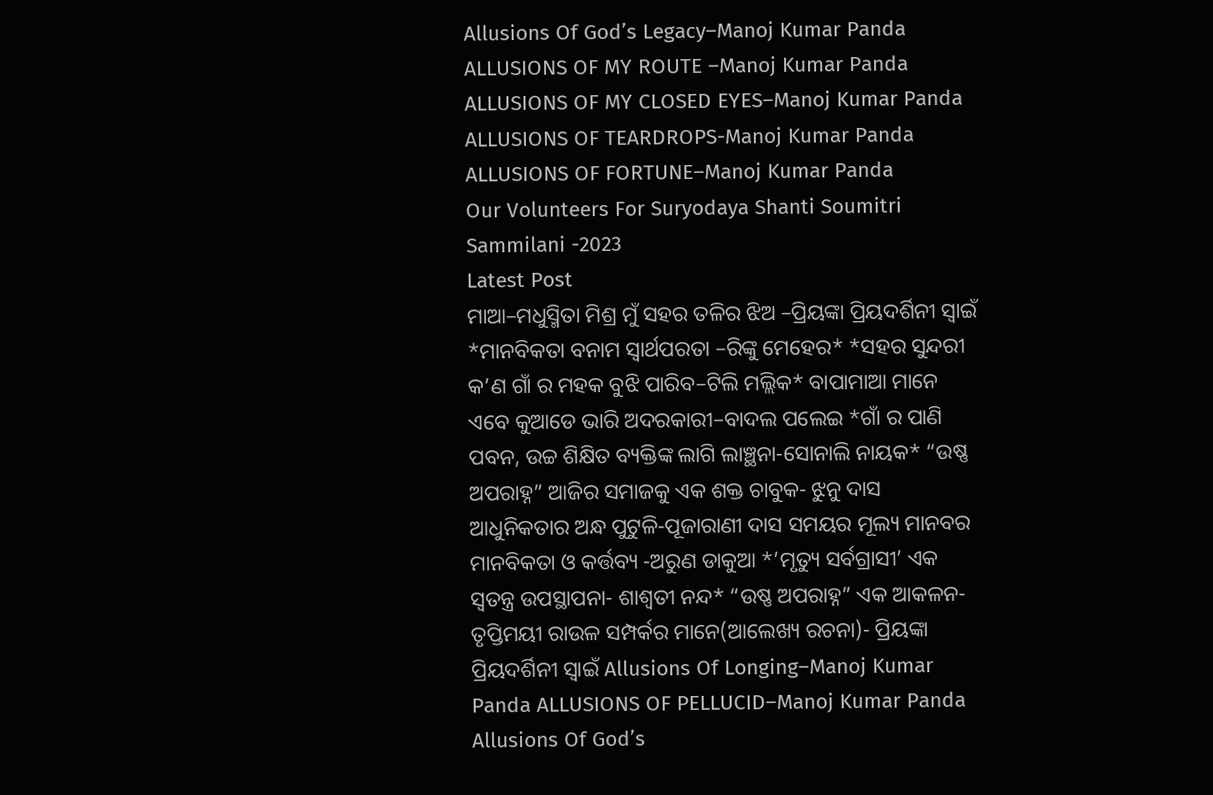Allusions Of God’s Legacy–Manoj Kumar Panda
ALLUSIONS OF MY ROUTE –Manoj Kumar Panda
ALLUSIONS OF MY CLOSED EYES–Manoj Kumar Panda
ALLUSIONS OF TEARDROPS-Manoj Kumar Panda
ALLUSIONS OF FORTUNE–Manoj Kumar Panda
Our Volunteers For Suryodaya Shanti Soumitri Sammilani -2023
Latest Post
ମାଆ–ମଧୁସ୍ମିତା ମିଶ୍ର ମୁଁ ସହର ତଳିର ଝିଅ –ପ୍ରିୟଙ୍କା ପ୍ରିୟଦର୍ଶିନୀ ସ୍ବାଇଁ *ମାନବିକତା ବନାମ ସ୍ୱାର୍ଥପରତା –ରିଙ୍କୁ ମେହେର* *ସହର ସୁନ୍ଦରୀ କ’ଣ ଗାଁ ର ମହକ ବୁଝି ପାରିବ–ଟିଲି ମଲ୍ଲିକ* ବାପାମାଆ ମାନେ ଏବେ କୁଆଡେ ଭାରି ଅଦରକାରୀ–ବାଦଲ ପଲେଇ *ଗାଁ ର ପାଣି ପବନ, ଉଚ୍ଚ ଶିକ୍ଷିତ ବ୍ୟକ୍ତିଙ୍କ ଲାଗି ଲାଞ୍ଛନା-ସୋନାଲି ନାୟକ* “ଉଷ୍ଣ ଅପରାହ୍ନ” ଆଜିର ସମାଜକୁ ଏକ ଶକ୍ତ ଚାବୁକ- ଝୁନୁ ଦାସ ଆଧୁନିକତାର ଅନ୍ଧ ପୁଟୁଳି-ପୂଜାରାଣୀ ଦାସ ସମୟର ମୂଲ୍ୟ ମାନବର ମାନବିକତା ଓ କର୍ତ୍ତବ୍ୟ -ଅରୁଣ ଡାକୁଆ *’ମୃତ୍ୟୁ ସର୍ବଗ୍ରାସୀ’ ଏକ ସ୍ୱତନ୍ତ୍ର ଉପସ୍ଥାପନା- ଶାଶ୍ଵତୀ ନନ୍ଦ* “ଉଷ୍ଣ ଅପରାହ୍ନ” ଏକ ଆକଳନ- ତୃପ୍ତିମୟୀ ରାଉଳ ସମ୍ପର୍କର ମାନେ(ଆଲେଖ୍ୟ ରଚନା)- ପ୍ରିୟଙ୍କା ପ୍ରିୟଦର୍ଶିନୀ ସ୍ୱାଇଁ Allusions Of Longing–Manoj Kumar Panda ALLUSIONS OF PELLUCID–Manoj Kumar Panda Allusions Of God’s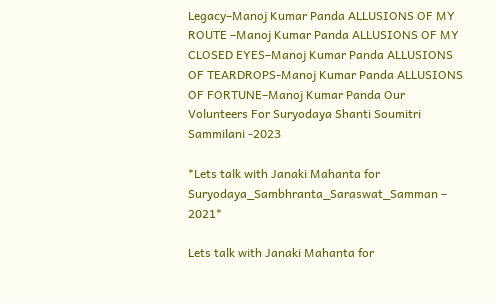Legacy–Manoj Kumar Panda ALLUSIONS OF MY ROUTE –Manoj Kumar Panda ALLUSIONS OF MY CLOSED EYES–Manoj Kumar Panda ALLUSIONS OF TEARDROPS-Manoj Kumar Panda ALLUSIONS OF FORTUNE–Manoj Kumar Panda Our Volunteers For Suryodaya Shanti Soumitri Sammilani -2023

*Lets talk with Janaki Mahanta for Suryodaya_Sambhranta_Saraswat_Samman – 2021*

Lets talk with Janaki Mahanta for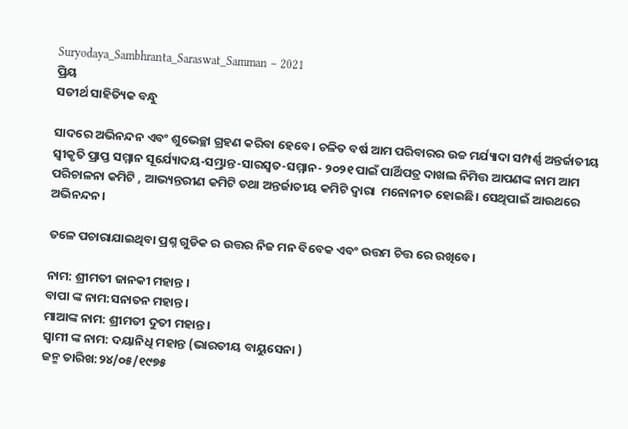Suryodaya_Sambhranta_Saraswat_Samman – 2021
ପ୍ରିୟ
ସତୀର୍ଥ ସାହିତ୍ୟିକ ବନ୍ଧୁ

ସାଦରେ ଅଭିନନ୍ଦନ ଏବଂ ଶୁଭେଚ୍ଛା ଗ୍ରହଣ କରିବା ହେବେ। ଚଳିତ ବର୍ଷ ଆମ ପରିବାରର ଉଚ୍ଚ ମର୍ଯ୍ୟାଦା ସମ୍ପର୍ଣ୍ଣ ଅନ୍ତର୍ଜାତୀୟ ସ୍ୱୀକୃତି ପ୍ରାପ୍ତ ସମ୍ମାନ ସୂର୍ଯ୍ୟୋଦୟ-ସମ୍ଭ୍ରାନ୍ତ-ସାରସ୍ୱତ-ସମ୍ମାନ- ୨୦୨୧ ପାଇଁ ପାର୍ଥିପତ୍ର ଦାଖଲ ନିମିତ୍ତ ଆପଣଙ୍କ ନାମ ଆମ ପରିଚାଳନା କମିଟି , ଆଭ୍ୟନ୍ତରୀଣ କମିଟି ତଥା ଅନ୍ତର୍ଜାତୀୟ କମିଟି ଦ୍ୱାରା  ମନୋନୀତ ହୋଇଛି। ସେଥିପାଇଁ ଆଉଥରେ ଅଭିନନ୍ଦନ।

ତଳେ ପଚାରାଯାଇଥିବା ପ୍ରଶ୍ନ ଗୁଡିକ ର ଉତ୍ତର ନିଜ ମନ ବିବେକ ଏବଂ ଉତ୍ତମ ଚିତ୍ତ ରେ ରଖିବେ।

ନାମ: ଶ୍ରୀମତୀ ଜାନକୀ ମହାନ୍ତ ।
ବାପା ଙ୍କ ନାମ:ସନାତନ ମହାନ୍ତ।
ମାଆଙ୍କ ନାମ: ଶ୍ରୀମତୀ ଦୁତୀ ମହାନ୍ତ ।
ସ୍ୱାମୀ ଙ୍କ ନାମ: ଦୟାନିଧି ମହାନ୍ତ (ଭାରତୀୟ ବାୟୁସେନା )
ଜନ୍ମ ତାରିଖ:୨୪/୦୫/୧୯୭୫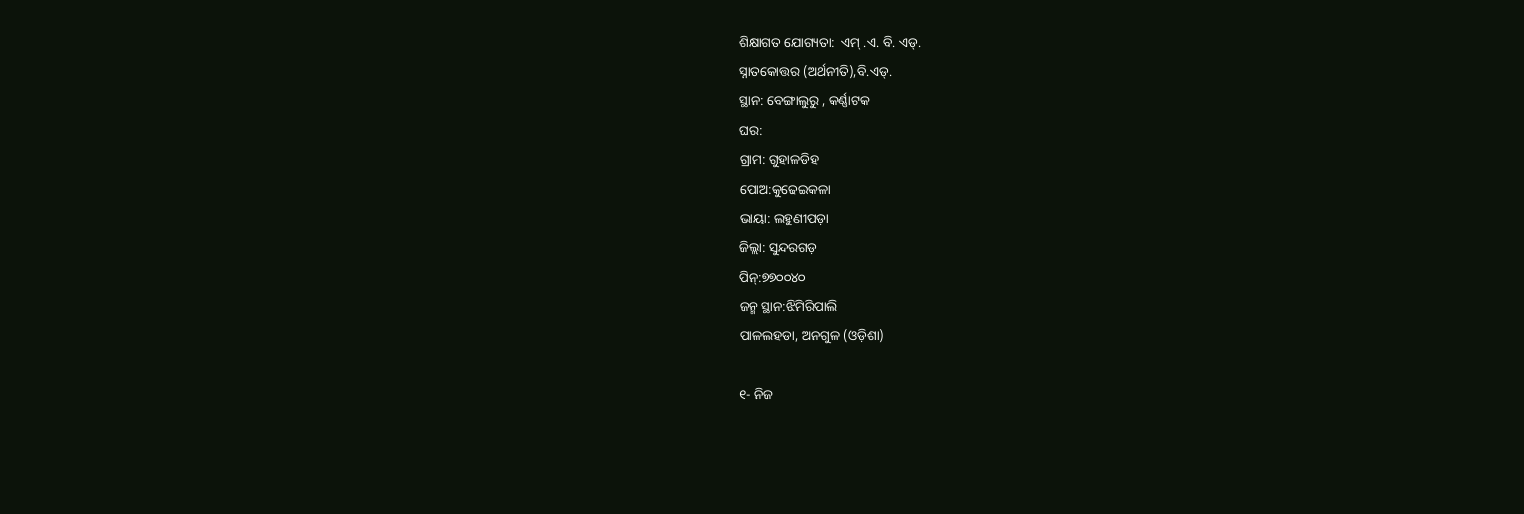ଶିକ୍ଷାଗତ ଯୋଗ୍ୟତା:  ଏମ୍ .ଏ. ବି. ଏଡ୍.
ସ୍ନାତକୋତ୍ତର (ଅର୍ଥନୀତି),ବି.ଏଡ୍.
ସ୍ଥାନ: ବେଙ୍ଗାଲୁରୁ , କର୍ଣ୍ଣାଟକ
ଘର:
ଗ୍ରାମ: ଗୁହାଳଡିହ
ପୋଅ:କୁଢେଇକଳା
ଭାୟା: ଲହୁଣୀପଡ଼ା
ଜିଲ୍ଲା: ସୁନ୍ଦରଗଡ଼
ପିନ୍:୭୭୦୦୪୦
ଜନ୍ମ ସ୍ଥାନ:ଝିମିରିପାଲି
ପାଳଲହଡା, ଅନଗୁଳ (ଓଡ଼ିଶା)

୧- ନିଜ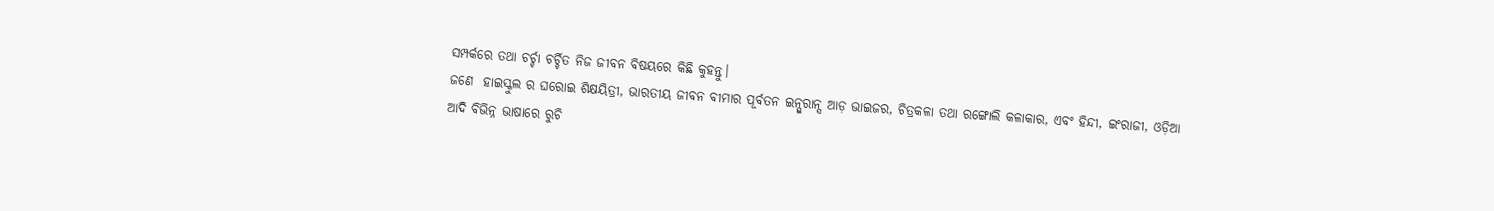ସମ୍ପର୍କରେ ତଥା ଚର୍ଚ୍ଚା ଚର୍ଚ୍ଚିତ ନିଜ ଜୀବନ ବିଷୟରେ କିଛି କୁହନ୍ତୁ।
ଜଣେ  ହାଇସ୍କୁଲ ର ଘରୋଇ ଶିକ୍ଷୟିତ୍ରୀ, ଭାରତୀୟ ଜୀବନ ବୀମାର ପୂର୍ବତନ ଇନ୍ସୁରାନ୍ସ ଆଡ଼ ଭାଇଜର, ଚିତ୍ରକଳା ତଥା ରଙ୍ଗୋଲି କଳାକାର, ଏବଂ ହିନ୍ଦୀ, ଇଂରାଜୀ, ଓଡ଼ିଆ ଆଦି ବିଭିନ୍ନ ଭାଷାରେ ରୁଚି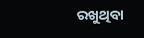ରଖୁଥିବା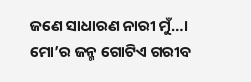ଜଣେ ସାଧାରଣ ନାରୀ ମୁଁ…। ମୋ’ର ଜନ୍ମ ଗୋଟିଏ ଗରୀବ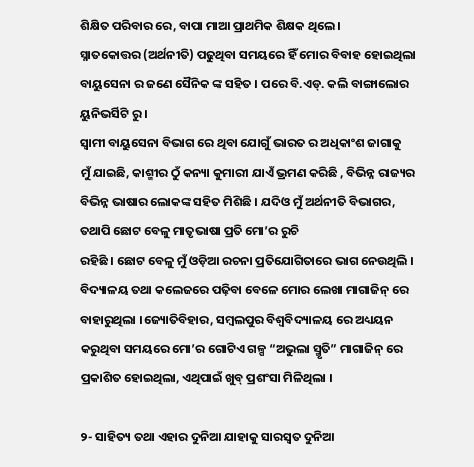ଶିକ୍ଷିତ ପରିବାର ରେ, ବାପା ମାଆ ପ୍ରାଥମିକ ଶିକ୍ଷକ ଥିଲେ ।
ସ୍ନାତକୋତ୍ତର (ଅର୍ଥନୀତି) ପଢୁଥିବା ସମୟରେ ହିଁ ମୋର ବିବାହ ହୋଇଥିଲା ବାୟୁସେନା ର ଜଣେ ସୈନିକ ଙ୍କ ସହିତ । ପରେ ବି.ଏଡ୍. କଲି ବାଙ୍ଗାଲୋର ୟୁନିଭର୍ସିଟି ରୁ ।
ସ୍ୱାମୀ ବାୟୁସେନା ବିଭାଗ ରେ ଥିବା ଯୋଗୁଁ ଭାରତ ର ଅଧିକାଂଶ ଜାଗାକୁ
ମୁଁ ଯାଇଛି, କାଶ୍ମୀର ଠୁଁ କନ୍ୟା କୁମାରୀ ଯାଏଁ ଭ୍ରମଣ କରିଛି , ବିଭିନ୍ନ ରାଜ୍ୟର ବିଭିନ୍ନ ଭାଷାର ଲୋକଙ୍କ ସହିତ ମିଶିଛି । ଯଦିଓ ମୁଁ ଅର୍ଥନୀତି ବିଭାଗର, ତଥାପି ଛୋଟ ବେଳୁ ମାତୃଭାଷା ପ୍ରତି ମୋ’ର ରୁଚି
ରହିଛି । ଛୋଟ ବେଳୁ ମୁଁ ଓଡ଼ିଆ ରଚନା ପ୍ରତିଯୋଗିତାରେ ଭାଗ ନେଉଥିଲି । ବିଦ୍ୟାଳୟ ତଥା କଲେଜରେ ପଢ଼ିବା ବେଳେ ମୋର ଲେଖା ମାଗାଜିନ୍ ରେ ବାହାରୁଥିଲା ।ଜ୍ୟୋତିବିହାର, ସମ୍ବଲପୁର ବିଶ୍ବବିଦ୍ୟାଳୟ ରେ ଅଧ୍ୟୟନ କରୁଥିବା ସମୟରେ ମୋ’ର ଗୋଟିଏ ଗଳ୍ପ “ଅଭୁଲା ସ୍ମୃତି” ମାଗାଜିନ୍ ରେ ପ୍ରକାଶିତ ହୋଇଥିଲା, ଏଥିପାଇଁ ଖୁବ୍ ପ୍ରଶଂସା ମିଳିଥିଲା ।

୨- ସାହିତ୍ୟ ତଥା ଏହାର ଦୁନିଆ ଯାହାକୁ ସାରସ୍ୱତ ଦୁନିଆ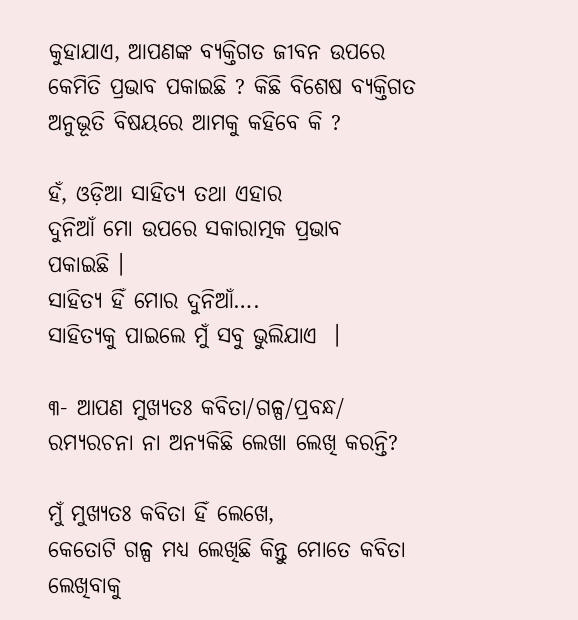କୁହାଯାଏ, ଆପଣଙ୍କ ବ୍ୟକ୍ତିଗତ ଜୀବନ ଉପରେ କେମିତି ପ୍ରଭାବ ପକାଇଛି ? କିଛି ବିଶେଷ ବ୍ୟକ୍ତିଗତ ଅନୁଭୂତି ବିଷୟରେ ଆମକୁ କହିବେ କି ?

ହଁ, ଓଡ଼ିଆ ସାହିତ୍ୟ ତଥା ଏହାର
ଦୁନିଆଁ ମୋ ଉପରେ ସକାରାତ୍ମକ ପ୍ରଭାବ
ପକାଇଛି ।
ସାହିତ୍ୟ ହିଁ ମୋର ଦୁନିଆଁ….
ସାହିତ୍ୟକୁ ପାଇଲେ ମୁଁ ସବୁ ଭୁଲିଯାଏ  ।

୩- ଆପଣ ମୁଖ୍ୟତଃ କବିତା/ଗଳ୍ପ/ପ୍ରବନ୍ଧ/ ରମ୍ୟରଚନା ନା ଅନ୍ୟକିଛି ଲେଖା ଲେଖି କରନ୍ତି?

ମୁଁ ମୁଖ୍ୟତଃ କବିତା ହିଁ ଲେଖେ,
କେତୋଟି ଗଳ୍ପ ମଧ୍ୟ ଲେଖିଛି କିନ୍ତୁ ମୋତେ କବିତା ଲେଖିବାକୁ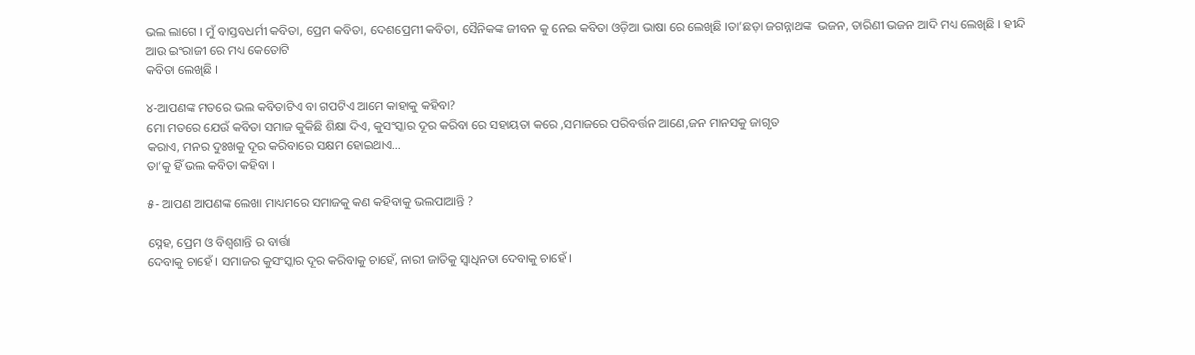ଭଲ ଲାଗେ । ମୁଁ ବାସ୍ତବଧର୍ମୀ କବିତା, ପ୍ରେମ କବିତା, ଦେଶପ୍ରେମୀ କବିତା, ସୈନିକଙ୍କ ଜୀବନ କୁ ନେଇ କବିତା ଓଡ଼ିଆ ଭାଷା ରେ ଲେଖିଛି ‌।ତା’ଛଡ଼ା ଜଗନ୍ନାଥଙ୍କ  ଭଜନ, ତାରିଣୀ ଭଜନ ଆଦି ମଧ୍ୟ ଲେଖିଛି । ହୀନ୍ଦି ଆଉ ଇଂରାଜୀ ରେ ମଧ୍ୟ କେତୋଟି
କବିତା ଲେଖିଛି ।

୪-ଆପଣଙ୍କ ମତରେ ଭଲ କବିତାଟିଏ ବା ଗପଟିଏ ଆମେ କାହାକୁ କହିବା?
ମୋ ମତରେ ଯେଉଁ କବିତା ସମାଜ କୁକିଛି ଶିକ୍ଷା ଦିଏ, କୁସଂସ୍କାର ଦୂର କରିବା ରେ ସହାୟତା କରେ ,ସମାଜରେ ପରିବର୍ତ୍ତନ ଆଣେ,ଜନ ମାନସକୁ ଜାଗୃତ
କରାଏ, ମନର ଦୁଃଖକୁ ଦୂର କରିବାରେ ସକ୍ଷମ ହୋଇଥାଏ…
ତା’କୁ ହିଁ ଭଲ କବିତା କହିବା ।

୫- ଆପଣ ଆପଣଙ୍କ ଲେଖା ମାଧ୍ୟମରେ ସମାଜକୁ କଣ କହିବାକୁ ଭଲପାଆନ୍ତି ?

ସ୍ନେହ, ପ୍ରେମ ଓ ବିଶ୍ୱଶାନ୍ତି ର ବାର୍ତ୍ତା
ଦେବାକୁ ଚାହେଁ । ସମାଜର କୁସଂସ୍କାର ଦୂର କରିବାକୁ ଚାହେଁ, ନାରୀ ଜାତିକୁ ସ୍ୱାଧିନତା ଦେବାକୁ ଚାହେଁ ।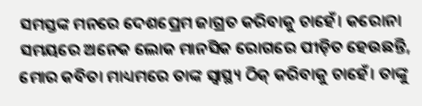ସମସ୍ତଙ୍କ ମନରେ ଦେଶପ୍ରେମ ଜାଗ୍ରତ କରିବାକୁ ଚାହେଁ। କରୋନା ସମୟରେ ଅନେକ ଲୋକ ମାନସିକ ରୋଗରେ ପୀଡ଼ିତ ହେଉଛନ୍ତି, ମୋର କବିତା ମାଧ୍ୟମରେ ତାଙ୍କ ସ୍ୱାସ୍ଥ୍ୟ ଠିକ୍ କରିବାକୁ ଚାହେଁ। ତାଙ୍କୁ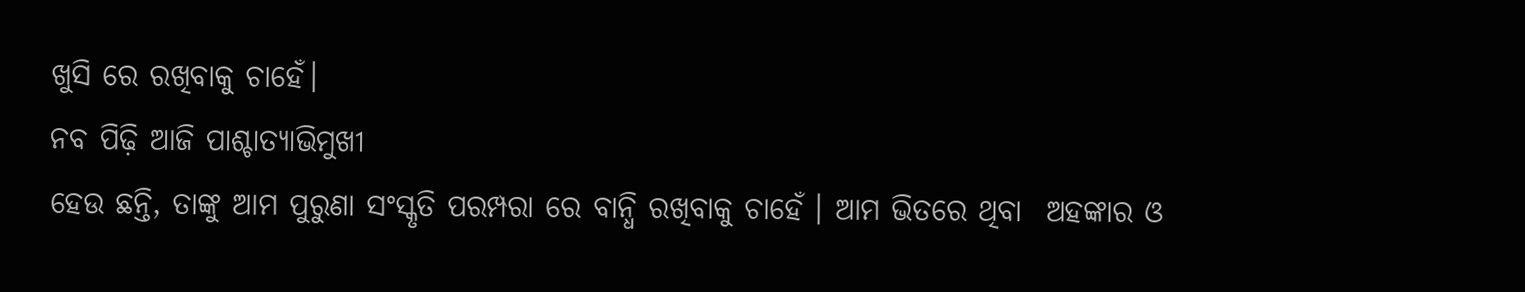ଖୁସି ରେ ରଖିବାକୁ ଚାହେଁ।
ନବ ପିଢ଼ି ଆଜି ପାଶ୍ଚାତ୍ୟାଭିମୁଖୀ
ହେଉ ଛନ୍ତି, ତାଙ୍କୁ ଆମ ପୁରୁଣା ସଂସ୍କୃତି ପରମ୍ପରା ରେ ବାନ୍ଧି ରଖିବାକୁ ଚାହେଁ । ଆମ ଭିତରେ ଥିବା  ଅହଙ୍କାର ଓ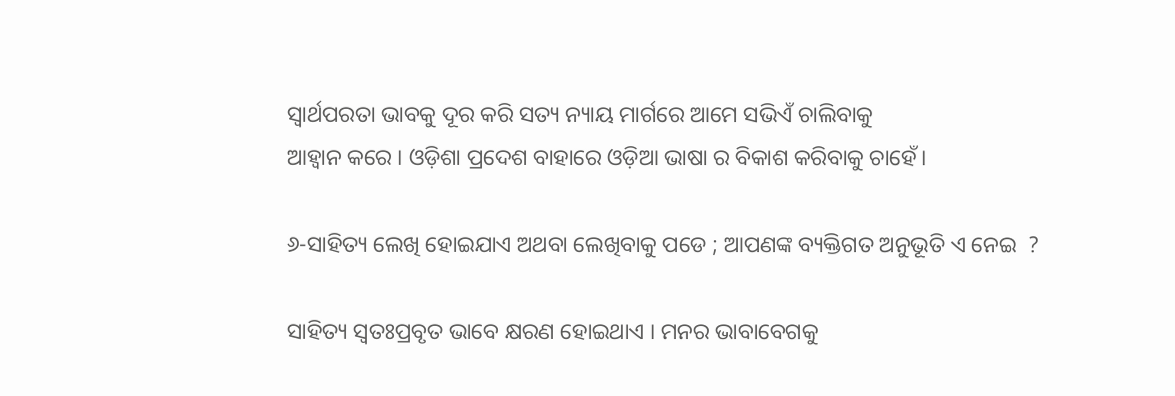ସ୍ୱାର୍ଥପରତା ଭାବକୁ ଦୂର କରି ସତ୍ୟ ନ୍ୟାୟ ମାର୍ଗରେ ଆମେ ସଭିଏଁ ଚାଲିବାକୁ
ଆହ୍ୱାନ କରେ । ଓଡ଼ିଶା ପ୍ରଦେଶ ବାହାରେ ଓଡ଼ିଆ ଭାଷା ର ବିକାଶ କରିବାକୁ ଚାହେଁ।

୬-ସାହିତ୍ୟ ଲେଖି ହୋଇଯାଏ ଅଥବା ଲେଖିବାକୁ ପଡେ ; ଆପଣଙ୍କ ବ୍ୟକ୍ତିଗତ ଅନୁଭୂତି ଏ ନେଇ  ?

ସାହିତ୍ୟ ସ୍ୱତଃପ୍ରବୃତ ଭାବେ କ୍ଷରଣ ହୋଇଥାଏ । ମନର ଭାବାବେଗକୁ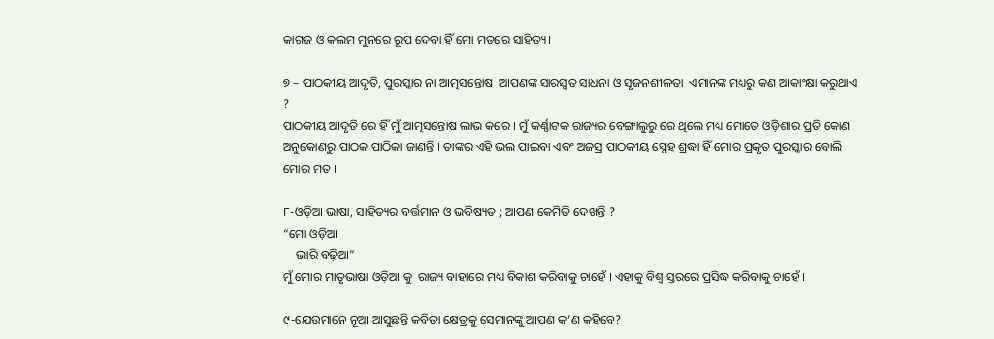କାଗଜ ଓ କଲମ ମୁନରେ ରୂପ ଦେବା ହିଁ ମୋ ମତରେ ସାହିତ୍ୟ।

୭ – ପାଠକୀୟ ଆଦୃତି, ପୁରସ୍କାର ନା ଆତ୍ମସନ୍ତୋଷ  ଆପଣଙ୍କ ସାରସ୍ଵତ ସାଧନା ଓ ସୃଜନଶୀଳତା  ଏମାନଙ୍କ ମଧ୍ୟରୁ କଣ ଆକାଂକ୍ଷା କରୁଥାଏ ?
ପାଠକୀୟ ଆଦୃତି ରେ ହିଁ ମୁଁ ଆତ୍ମସନ୍ତୋଷ ଲାଭ କରେ । ମୁଁ କର୍ଣ୍ଣାଟକ ରାଜ୍ୟର ବେଙ୍ଗାଲୁରୁ ରେ ଥିଲେ ମଧ୍ୟ ମୋତେ ଓଡ଼ିଶାର ପ୍ରତି କୋଣ ଅନୁକୋଣରୁ ପାଠକ ପାଠିକା ଜାଣନ୍ତି । ତାଙ୍କର ଏହି ଭଲ ପାଇବା ଏବଂ ଅଜସ୍ର ପାଠକୀୟ ସ୍ନେହ ଶ୍ରଦ୍ଧା ହିଁ ମୋର ପ୍ରକୃତ ପୁରସ୍କାର ବୋଲି ମୋର ମତ ।

୮-ଓଡ଼ିଆ ଭାଷା, ସାହିତ୍ୟର ବର୍ତ୍ତମାନ ଓ ଭବିଷ୍ୟତ ; ଆପଣ କେମିତି ଦେଖନ୍ତି ?
“ମୋ ଓଡ଼ିଆ
    ଭାରି ବଢ଼ିଆ”
ମୁଁ ମୋର ମାତୃଭାଷା ଓଡ଼ିଆ କୁ  ରାଜ୍ୟ ବାହାରେ ମଧ୍ୟ ବିକାଶ କରିବାକୁ ଚାହେଁ । ଏହାକୁ ବିଶ୍ୱ ସ୍ତରରେ ପ୍ରସିଦ୍ଧ କରିବାକୁ ଚାହେଁ ।

୯-ଯେଉମାନେ ନୂଆ ଆସୁଛନ୍ତି କବିତା କ୍ଷେତ୍ରକୁ ସେମାନଙ୍କୁ ଆପଣ କ’ଣ କହିବେ?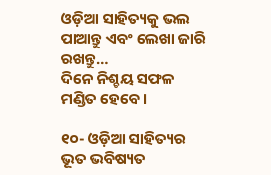ଓଡ଼ିଆ ସାହିତ୍ୟକୁ ଭଲ ପାଆନ୍ତୁ ଏବଂ ଲେଖା ଜାରି ରଖନ୍ତୁ…
ଦିନେ ନିଶ୍ଚୟ ସଫଳ ମଣ୍ଡିତ ହେବେ।

୧୦- ଓଡ଼ିଆ ସାହିତ୍ୟର ଭୂତ ଭବିଷ୍ୟତ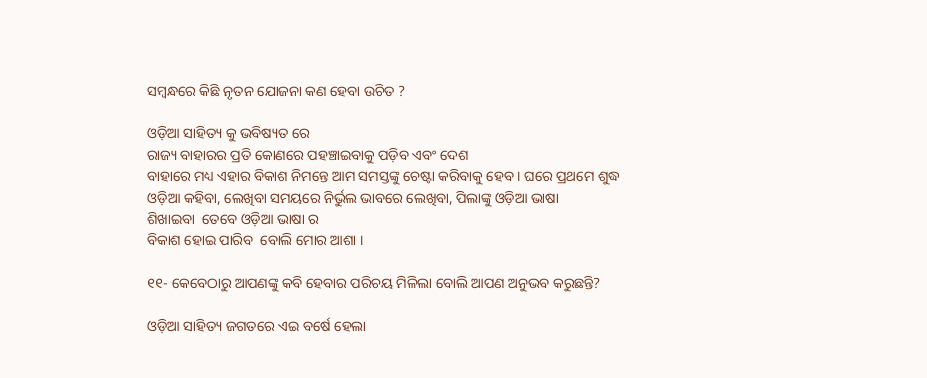ସମ୍ବନ୍ଧରେ କିଛି ନୃତନ ଯୋଜନା କଣ ହେବା ଉଚିତ ?

ଓଡ଼ିଆ ସାହିତ୍ୟ କୁ ଭବିଷ୍ୟତ ରେ
ରାଜ୍ୟ ବାହାରର ପ୍ରତି କୋଣରେ ପହଞ୍ଚାଇବାକୁ ପଡ଼ିବ ଏବଂ ଦେଶ
ବାହାରେ ମଧ୍ୟ ଏହାର ବିକାଶ ନିମନ୍ତେ ଆମ ସମସ୍ତଙ୍କୁ ଚେଷ୍ଟା କରିବାକୁ ହେବ । ଘରେ ପ୍ରଥମେ ଶୁଦ୍ଧ ଓଡ଼ିଆ କହିବା, ଲେଖିବା ସମୟରେ ନିର୍ଭୁଲ ଭାବରେ ଲେଖିବା, ପିଲାଙ୍କୁ ଓଡ଼ିଆ ଭାଷା
ଶିଖାଇବା  ତେବେ ଓଡ଼ିଆ ଭାଷା ର
ବିକାଶ ହୋଇ ପାରିବ  ବୋଲି ମୋର ଆଶା ।

୧୧- କେବେଠାରୁ ଆପଣଙ୍କୁ କବି ହେବାର ପରିଚୟ ମିଳିଲା ବୋଲି ଆପଣ ଅନୁଭବ କରୁଛନ୍ତି?

ଓଡ଼ିଆ ସାହିତ୍ୟ ଜଗତରେ ଏଇ ବର୍ଷେ ହେଲା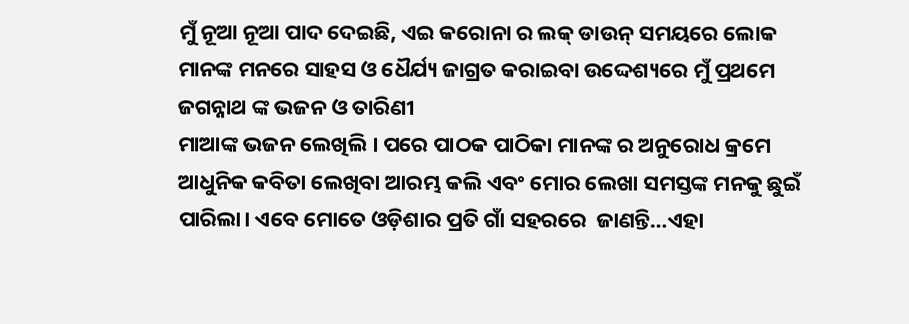ମୁଁ ନୂଆ ନୂଆ ପାଦ ଦେଇଛି, ଏଇ କରୋନା ର ଲକ୍ ଡାଉନ୍ ସମୟରେ ଲୋକ ମାନଙ୍କ ମନରେ ସାହସ ଓ ଧୈର୍ଯ୍ୟ ଜାଗ୍ରତ କରାଇବା ଉଦ୍ଦେଶ୍ୟରେ ମୁଁ ପ୍ରଥମେ ଜଗନ୍ନାଥ ଙ୍କ ଭଜନ ଓ ତାରିଣୀ
ମାଆଙ୍କ ଭଜନ ଲେଖିଲି । ପରେ ପାଠକ ପାଠିକା ମାନଙ୍କ ର ଅନୁରୋଧ କ୍ରମେ ଆଧୁନିକ କବିତା ଲେଖିବା ଆରମ୍ଭ କଲି ଏବଂ ମୋର ଲେଖା ସମସ୍ତଙ୍କ ମନକୁ ଛୁଇଁ ପାରିଲା। ଏବେ ମୋତେ ଓଡ଼ିଶାର ପ୍ରତି ଗାଁ ସହରରେ  ଜାଣନ୍ତି…ଏହା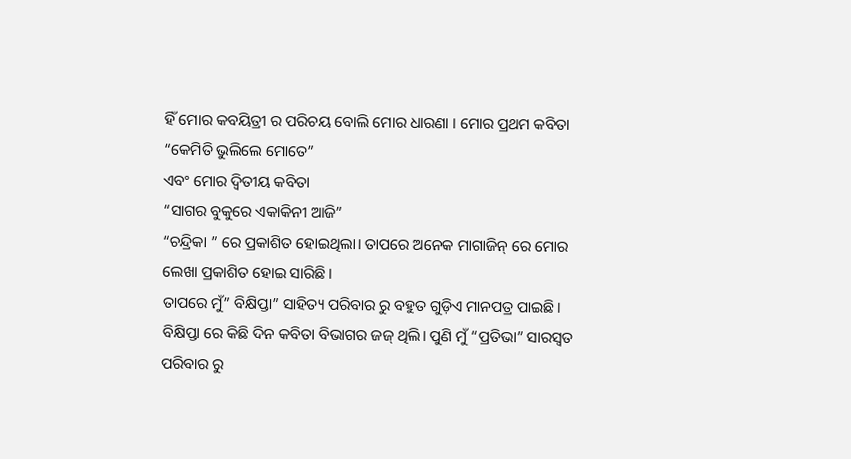ହିଁ ମୋର କବୟିତ୍ରୀ ର ପରିଚୟ ବୋଲି ମୋର ଧାରଣା । ମୋର ପ୍ରଥମ କବିତା
“କେମିତି ଭୁଲିଲେ ମୋତେ”
ଏବଂ ମୋର ଦ୍ୱିତୀୟ କବିତା
“ସାଗର ବୁକୁରେ ଏକାକିନୀ ଆଜି”
“ଚନ୍ଦ୍ରିକା ” ରେ ପ୍ରକାଶିତ ହୋଇଥିଲା। ତାପରେ ଅନେକ ମାଗାଜିନ୍ ରେ ମୋର ଲେଖା ପ୍ରକାଶିତ ହୋଇ ସାରିଛି।
ତାପରେ ମୁଁ” ବିକ୍ଷିପ୍ତା” ସାହିତ୍ୟ ପରିବାର ରୁ ବହୁତ ଗୁଡ଼ିଏ ମାନପତ୍ର ପାଇଛି । ବିକ୍ଷିପ୍ତା ରେ କିଛି ଦିନ କବିତା ବିଭାଗର ଜଜ୍ ଥିଲି। ପୁଣି ମୁଁ “ପ୍ରତିଭା” ସାରସ୍ଵତ ପରିବାର ରୁ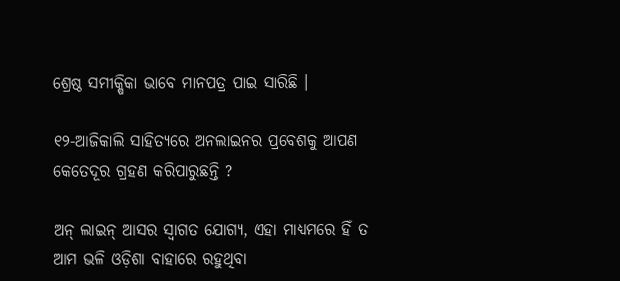ଶ୍ରେଷ୍ଠ ସମୀକ୍ଷିକା ଭାବେ ମାନପତ୍ର ପାଇ ସାରିଛି ।

୧୨-ଆଜିକାଲି ସାହିତ୍ୟରେ ଅନଲାଇନର ପ୍ରବେଶକୁ ଆପଣ କେତେଦୂର ଗ୍ରହଣ କରିପାରୁଛନ୍ତି ?

ଅନ୍ ଲାଇନ୍ ଆସର ସ୍ୱାଗତ ଯୋଗ୍ୟ, ଏହା ମାଧ୍ୟମରେ ହିଁ ତ
ଆମ ଭଳି ଓଡ଼ିଶା ବାହାରେ ରହୁଥିବା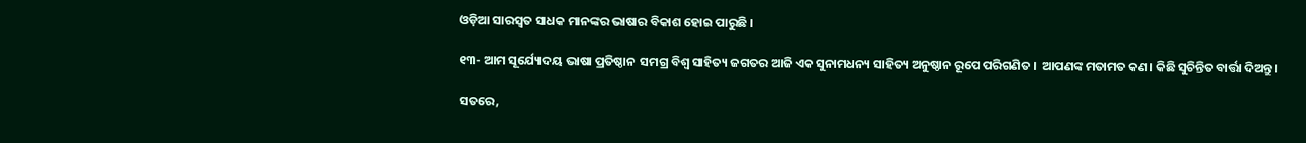ଓଡ଼ିଆ ସାରସ୍ଵତ ସାଧକ ମାନଙ୍କର ଭାଷାର ବିକାଶ ହୋଇ ପାରୁଛି ।

୧୩- ଆମ ସୂର୍ଯ୍ୟୋଦୟ ଭାଷା ପ୍ରତିଷ୍ଠାନ  ସମଗ୍ର ବିଶ୍ଵ ସାହିତ୍ୟ ଜଗତର ଆଜି ଏକ ସୁନାମଧନ୍ୟ ସାହିତ୍ୟ ଅନୁଷ୍ଠାନ ରୂପେ ପରିଗଣିତ ।  ଆପଣଙ୍କ ମତାମତ କଣ। କିଛି ସୁଚିନ୍ତିତ ବାର୍ତ୍ତା ଦିଅନ୍ତୁ।

ସତରେ,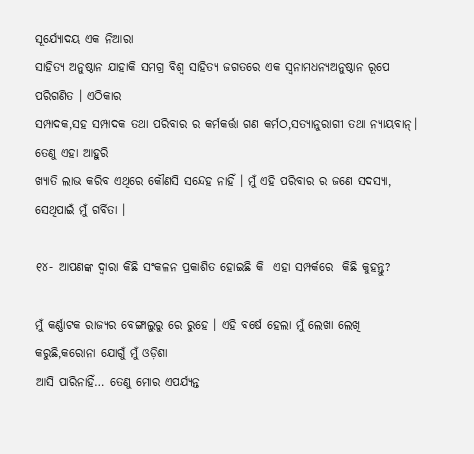ସୂର୍ଯ୍ୟୋଦୟ ଏକ ନିଆରା
ସାହିତ୍ୟ ଅନୁଷ୍ଠାନ ଯାହାକି ସମଗ୍ର ବିଶ୍ଵ ସାହିତ୍ୟ ଜଗତରେ ଏକ ସ୍ୱନାମଧନ୍ୟଅନୁଷ୍ଠାନ ରୂପେ ପରିଗଣିତ । ଏଠିକାର
ସମ୍ପାଦକ,ସହ ସମ୍ପାଦକ ତଥା ପରିବାର ର କର୍ମକର୍ତ୍ତା ଗଣ କର୍ମଠ,ସତ୍ୟାନୁରାଗୀ ତଥା ନ୍ୟାୟବାନ୍। ତେଣୁ ଏହା ଆହୁରି
ଖ୍ୟାତି ଲାଭ କରିବ ଏଥିରେ କୌଣସି ସନ୍ଦେହ ନାହିଁ । ମୁଁ ଏହି ପରିବାର ର ଜଣେ ସଦସ୍ୟା, ସେଥିପାଇଁ ମୁଁ ଗର୍ବିତା ।

୧୪- ଆପଣଙ୍କ ଦ୍ଵାରା କିଛି ସଂକଳନ ପ୍ରକାଶିତ ହୋଇଛି କି  ଏହା ସମ୍ପର୍କରେ  କିଛି କୁହନ୍ତୁ?

ମୁଁ କର୍ଣ୍ଣାଟକ ରାଜ୍ୟର ବେଙ୍ଗାଲୁରୁ ରେ ରୁହେ । ଏହି ବର୍ଷେ ହେଲା ମୁଁ ଲେଖା ଲେଖି କରୁଛି,କରୋନା ଯୋଗୁଁ ମୁଁ ଓଡ଼ିଶା
ଆସି ପାରିନାହିଁ… ତେଣୁ ମୋର ଏପର୍ଯ୍ୟନ୍ତ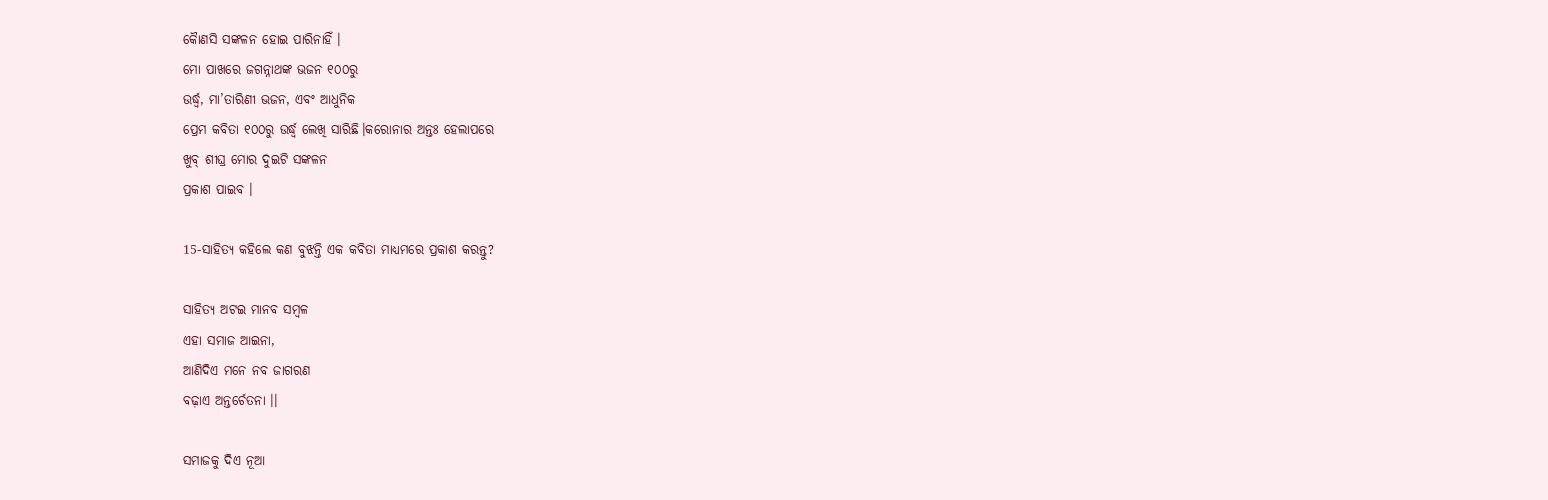କୋୖଣସି ସଙ୍କଳନ ହୋଇ ପାରିନାହିଁ ।
ମୋ ପାଖରେ ଜଗନ୍ନାଥଙ୍କ ‌ଭଜନ ୧୦୦ରୁ
ଉର୍ଦ୍ଧ୍ୱ, ମା’ତାରିଣୀ ଭଜନ, ଏବଂ ଆଧୁନିକ
ପ୍ରେମ କବିତା ୧୦୦ରୁ ଉର୍ଦ୍ଧ୍ବ ଲେଖି ସାରିଛି।କରୋନାର ଅନ୍ତଃ ହେଲାପରେ
ଖୁବ୍ ଶୀଘ୍ର ମୋର ଦୁଇଟି ସଙ୍କଳନ
ପ୍ରକାଶ ପାଇବ ।

15-ସାହିତ୍ୟ କହିଲେ କଣ ବୁଝନ୍ତି ଏକ କବିତା ମାଧ୍ୟମରେ ପ୍ରକାଶ କରନ୍ତୁ?

ସାହିତ୍ୟ ଅଟଇ ମାନବ ସମ୍ବଳ
ଏହା ସମାଜ ଆଇନା,
ଆଣିଦିଏ ମନେ ନବ ଜାଗରଣ
ବଢ଼ାଏ ଅନ୍ତର୍ଚେତନା ।।

ସମାଜକୁ ଦିଏ ନୂଆ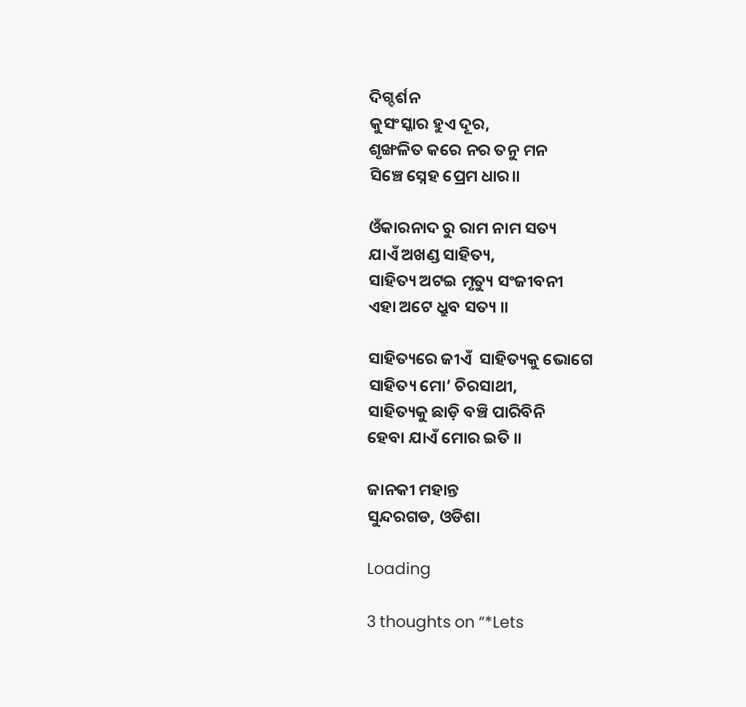ଦିଗ୍ଦର୍ଶନ
କୁସଂସ୍କାର ହୁଏ ଦୂର,
ଶୃଙ୍ଖଳିତ କରେ ନର ତନୁ ମନ
ସିଞ୍ଚେ ସ୍ନେହ ପ୍ରେମ ଧାର।।

ଓଁକାରନାଦ ରୁ ରାମ ନାମ ସତ୍ୟ
ଯାଏଁ ଅଖଣ୍ଡ ସାହିତ୍ୟ,
ସାହିତ୍ୟ ଅଟଇ ମୃତ୍ୟୁ ସଂଜୀବନୀ
ଏହା ଅଟେ ଧ୍ରୁବ ସତ୍ୟ ।।

ସାହିତ୍ୟରେ ଜୀଏଁ  ସାହିତ୍ୟକୁ ଭୋଗେ
ସାହିତ୍ୟ ମୋ’ ଚିରସାଥୀ,
ସାହିତ୍ୟକୁ ଛାଡ଼ି ବଞ୍ଚି ପାରିବିନି
ହେବା ଯାଏଁ ମୋର ଇତି ।।

ଜାନକୀ ମହାନ୍ତ
ସୁନ୍ଦରଗଡ, ଓଡିଶା

Loading

3 thoughts on “*Lets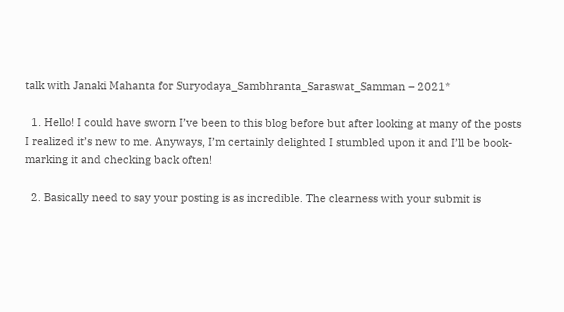talk with Janaki Mahanta for Suryodaya_Sambhranta_Saraswat_Samman – 2021*

  1. Hello! I could have sworn I’ve been to this blog before but after looking at many of the posts I realized it’s new to me. Anyways, I’m certainly delighted I stumbled upon it and I’ll be book-marking it and checking back often!

  2. Basically need to say your posting is as incredible. The clearness with your submit is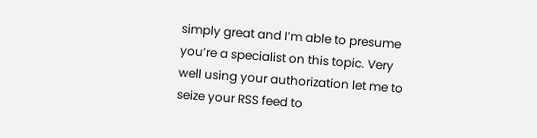simply great and I’m able to presume you’re a specialist on this topic. Very well using your authorization let me to seize your RSS feed to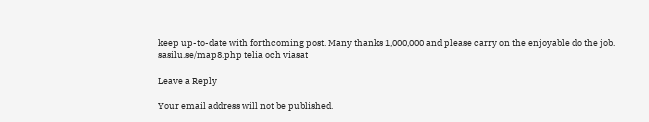keep up-to-date with forthcoming post. Many thanks 1,000,000 and please carry on the enjoyable do the job. sasilu.se/map8.php telia och viasat

Leave a Reply

Your email address will not be published.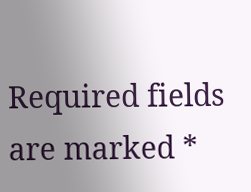Required fields are marked *